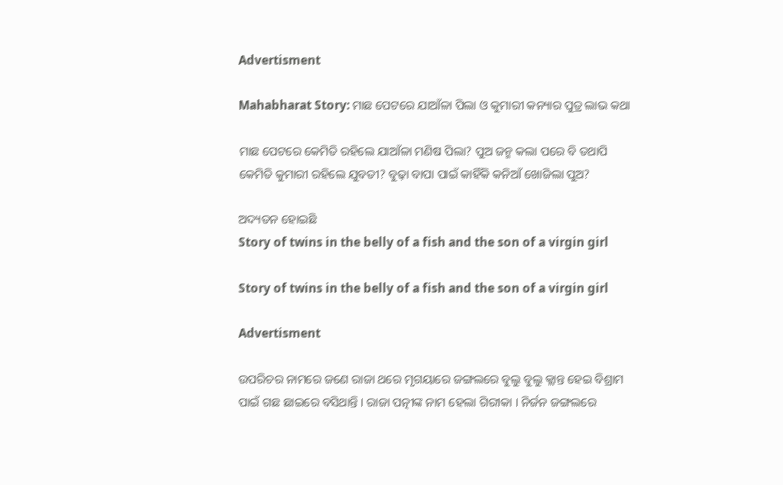Advertisment

Mahabharat Story: ମାଛ ପେଟରେ ଯାଆଁଳା ପିଲା ଓ କୁମାରୀ କନ୍ୟାର ପୁତ୍ର ଲାଭ କଥା

ମାଛ ପେଟରେ କେମିତି ରହିଲେ ଯାଆଁଳା ମଣିଷ ପିଲା? ପୁଅ ଜନ୍ମ କଲା ପରେ ବି ତଥାପି କେମିତି କୁମାରୀ ରହିଲେ ଯୁବତୀ? ବୁଢ଼ା ବାପା ପାଇଁ କାହିଁକି କନିଆଁ ଖୋଜିଲା ପୁଅ?

ଅଦ୍ୟତନ ହୋଇଛି
Story of twins in the belly of a fish and the son of a virgin girl

Story of twins in the belly of a fish and the son of a virgin girl

Advertisment

ଉପରିଚର ନାମରେ ଜଣେ ରାଜା ଥରେ ମୃଗୟାରେ ଜଙ୍ଗଲରେ ବୁଲୁ ବୁଲୁ କ୍ଲାନ୍ତ ହେଇ ବିଶ୍ରାମ ପାଇଁ ଗଛ ଛାଇରେ ବସିଥାନ୍ତି । ରାଜା ପତ୍ନୀଙ୍କ ନାମ ହେଲା ଗିରୀକା । ନିର୍ଜନ ଜଙ୍ଗଲରେ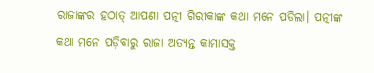ରାଜାଙ୍କର ହଠାତ୍ ଆପଣା ପତ୍ନୀ ଗିରୀକାଙ୍କ କଥା ମନେ ପଡିଲା। ପତ୍ନୀଙ୍କ କଥା ମନେ ପଡ଼ିବାରୁ ରାଜା ଅତ୍ୟନ୍ତ କାମାସକ୍ତ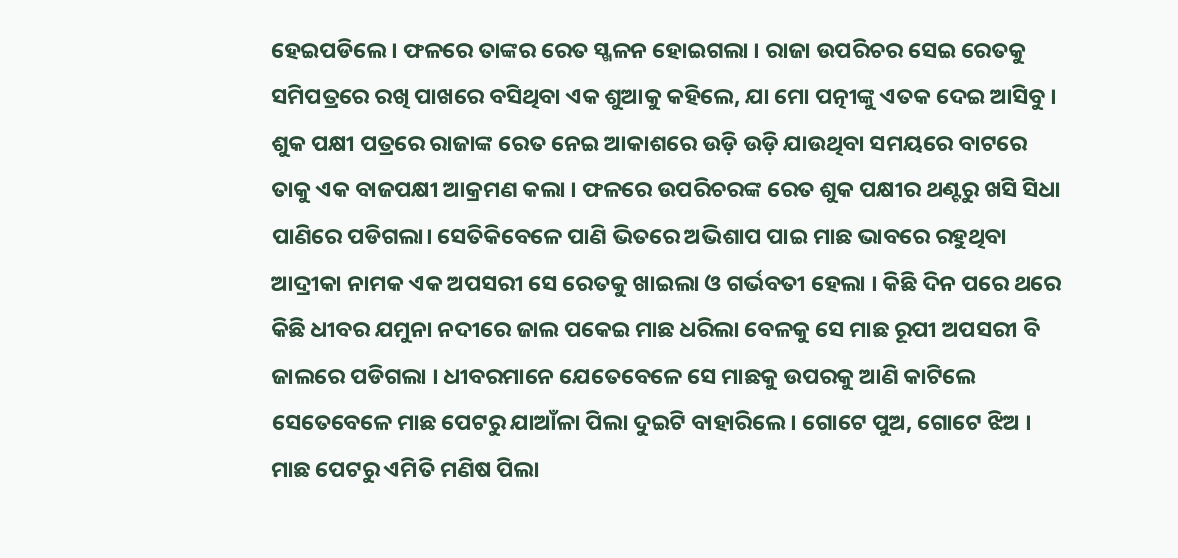ହେଇପଡିଲେ । ଫଳରେ ତାଙ୍କର ରେତ ସ୍ଖଳନ ହୋଇଗଲା । ରାଜା ଉପରିଚର ସେଇ ରେତକୁ ସମିପତ୍ରରେ ରଖି ପାଖରେ ବସିଥିବା ଏକ ଶୁଆକୁ କହିଲେ, ଯା ମୋ ପତ୍ନୀଙ୍କୁ ଏତକ ଦେଇ ଆସିବୁ । ଶୁକ ପକ୍ଷୀ ପତ୍ରରେ ରାଜାଙ୍କ ରେତ ନେଇ ଆକାଶରେ ଉଡ଼ି ଉଡ଼ି ଯାଉଥିବା ସମୟରେ ବାଟରେ ତାକୁ ଏକ ବାଜପକ୍ଷୀ ଆକ୍ରମଣ କଲା । ଫଳରେ ଉପରିଚରଙ୍କ ରେତ ଶୁକ ପକ୍ଷୀର ଥଣ୍ଟରୁ ଖସି ସିଧା ପାଣିରେ ପଡିଗଲା। ସେତିକିବେଳେ ପାଣି ଭିତରେ ଅଭିଶାପ ପାଇ ମାଛ ଭାବରେ ରହୁଥିବା ଆଦ୍ରୀକା ନାମକ ଏକ ଅପସରୀ ସେ ରେତକୁ ଖାଇଲା ଓ ଗର୍ଭବତୀ ହେଲା । କିଛି ଦିନ ପରେ ଥରେ କିଛି ଧୀବର ଯମୁନା ନଦୀରେ ଜାଲ ପକେଇ ମାଛ ଧରିଲା ବେଳକୁ ସେ ମାଛ ରୂପୀ ଅପସରୀ ବି ଜାଲରେ ପଡିଗଲା । ଧୀବରମାନେ ଯେତେବେଳେ ସେ ମାଛକୁ ଉପରକୁ ଆଣି କାଟିଲେ ସେତେବେଳେ ମାଛ ପେଟରୁ ଯାଆଁଳା ପିଲା ଦୁଇଟି ବାହାରିଲେ। ଗୋଟେ ପୁଅ, ଗୋଟେ ଝିଅ । ମାଛ ପେଟରୁ ଏମିତି ମଣିଷ ପିଲା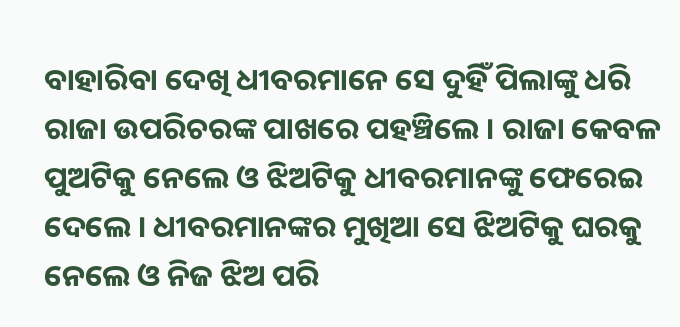ବାହାରିବା ଦେଖି ଧୀବରମାନେ ସେ ଦୁହିଁ ପିଲାଙ୍କୁ ଧରି ରାଜା ଉପରିଚରଙ୍କ ପାଖରେ ପହଞ୍ଚିଲେ । ରାଜା କେବଳ ପୁଅଟିକୁ ନେଲେ ଓ ଝିଅଟିକୁ ଧୀବରମାନଙ୍କୁ ଫେରେଇ ଦେଲେ । ଧୀବରମାନଙ୍କର ମୁଖିଆ ସେ ଝିଅଟିକୁ ଘରକୁ ନେଲେ ଓ ନିଜ ଝିଅ ପରି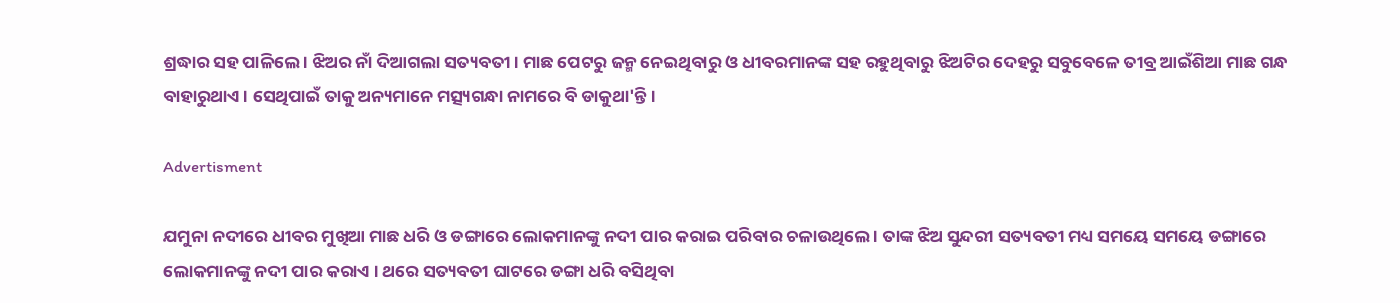ଶ୍ରଦ୍ଧାର ସହ ପାଳିଲେ । ଝିଅର ନାଁ ଦିଆଗଲା ସତ୍ୟବତୀ । ମାଛ ପେଟରୁ ଜନ୍ମ ନେଇଥିବାରୁ ଓ ଧୀବରମାନଙ୍କ ସହ ରହୁଥିବାରୁ ଝିଅଟିର ଦେହରୁ ସବୁବେଳେ ତୀବ୍ର ଆଇଁଶିଆ ମାଛ ଗନ୍ଧ ବାହାରୁଥାଏ । ସେଥିପାଇଁ ତାକୁ ଅନ୍ୟମାନେ ମତ୍ସ୍ୟଗନ୍ଧା ନାମରେ ବି ଡାକୁଥା'ନ୍ତି ।

Advertisment

ଯମୁନା ନଦୀରେ ଧୀବର ମୁଖିଆ ମାଛ ଧରି ଓ ଡଙ୍ଗାରେ ଲୋକମାନଙ୍କୁ ନଦୀ ପାର କରାଇ ପରିବାର ଚଳାଉଥିଲେ । ତାଙ୍କ ଝିଅ ସୁନ୍ଦରୀ ସତ୍ୟବତୀ ମଧ୍ୟ ସମୟେ ସମୟେ ଡଙ୍ଗାରେ ଲୋକମାନଙ୍କୁ ନଦୀ ପାର କରାଏ । ଥରେ ସତ୍ୟବତୀ ଘାଟରେ ଡଙ୍ଗା ଧରି ବସିଥିବା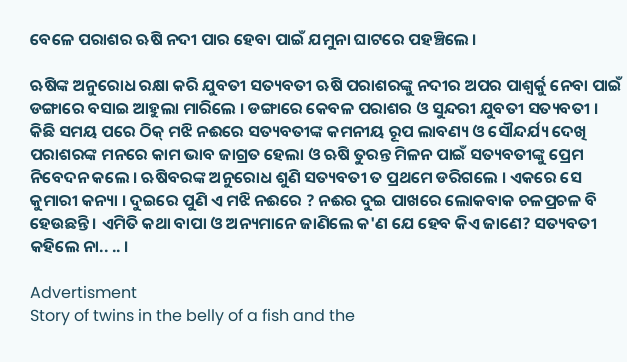ବେଳେ ପରାଶର ଋଷି ନଦୀ ପାର ହେବା ପାଇଁ ଯମୁନା ଘାଟରେ ପହଞ୍ଚିଲେ ।

ଋଷିଙ୍କ ଅନୁରୋଧ ରକ୍ଷା କରି ଯୁବତୀ ସତ୍ୟବତୀ ଋଷି ପରାଶରଙ୍କୁ ନଦୀର ଅପର ପାଶ୍ୱର୍କୁ ନେବା ପାଇଁ ଡଙ୍ଗାରେ ବସାଇ ଆହୁଲା ମାରିଲେ । ଡଙ୍ଗାରେ କେବଳ ପରାଶର ଓ ସୁନ୍ଦରୀ ଯୁବତୀ ସତ୍ୟବତୀ । କିଛି ସମୟ ପରେ ଠିକ୍ ମଝି ନଈରେ ସତ୍ୟବତୀଙ୍କ କମନୀୟ ରୂପ ଲାବଣ୍ୟ ଓ ସୌନ୍ଦର୍ଯ୍ୟ ଦେଖି ପରାଶରଙ୍କ ମନରେ କାମ ଭାବ ଜାଗ୍ରତ ହେଲା ଓ ଋଷି ତୁରନ୍ତ ମିଳନ ପାଇଁ ସତ୍ୟବତୀଙ୍କୁ ପ୍ରେମ ନିବେଦନ କଲେ । ଋଷିବରଙ୍କ ଅନୁରୋଧ ଶୁଣି ସତ୍ୟବତୀ ତ ପ୍ରଥମେ ଡରିଗଲେ । ଏକରେ ସେ କୁମାରୀ କନ୍ୟା । ଦୁଇରେ ପୁଣି ଏ ମଝି ନଈରେ ? ନଈର ଦୁଇ ପାଖରେ ଲୋକବାକ ଚଳପ୍ରଚଳ ବି ହେଉଛନ୍ତି । ଏମିତି କଥା ବାପା ଓ ଅନ୍ୟମାନେ ଜାଣିଲେ କ'ଣ ଯେ ହେବ କିଏ ଜାଣେ? ସତ୍ୟବତୀ କହିଲେ ନା.. .. ।

Advertisment
Story of twins in the belly of a fish and the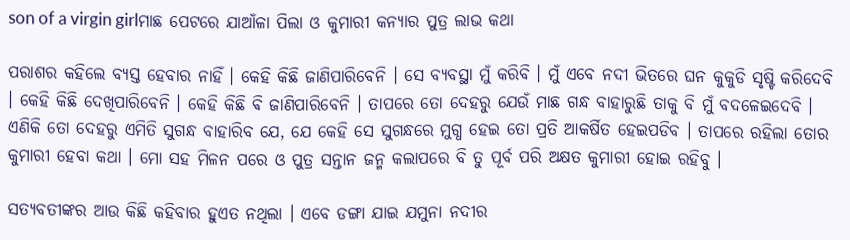son of a virgin girlମାଛ ପେଟରେ ଯାଆଁଳା ପିଲା ଓ କୁମାରୀ କନ୍ୟାର ପୁତ୍ର ଲାଭ କଥା

ପରାଶର କହିଲେ ବ୍ୟସ୍ତ ହେବାର ନାହିଁ । କେହି କିଛି ଜାଣିପାରିବେନି । ସେ ବ୍ୟବସ୍ଥା ମୁଁ କରିବି । ମୁଁ ଏବେ ନଦୀ ଭିତରେ ଘନ କୁକୁଡି ସୃଷ୍ଟି କରିଦେବି । କେହି କିଛି ଦେଖିପାରିବେନି । କେହି କିଛି ଵି ଜାଣିପାରିବେନି । ତାପରେ ତୋ ଦେହରୁ ଯେଉଁ ମାଛ ଗନ୍ଧ ବାହାରୁଛି ତାକୁ ବି ମୁଁ ବଦଳେଇଦେବି । ଏଣିକି ତୋ ଦେହରୁ ଏମିତି ସୁଗନ୍ଧ ବାହାରିବ ଯେ, ଯେ କେହି ସେ ସୁଗନ୍ଧରେ ମୁଗ୍ଧ ହେଇ ତୋ ପ୍ରତି ଆକର୍ଷିତ ହେଇପଡିବ । ତାପରେ ରହିଲା ତୋର କୁମାରୀ ହେବା କଥା । ମୋ ସହ ମିଳନ ପରେ ଓ ପୁତ୍ର ସନ୍ତାନ ଜନ୍ମ କଲାପରେ ବି ତୁ ପୂର୍ବ ପରି ଅକ୍ଷତ କୁମାରୀ ହୋଇ ରହିବୁ ।

ସତ୍ୟବତୀଙ୍କର ଆଉ କିଛି କହିବାର ହୁଏତ ନଥିଲା । ଏବେ ଡଙ୍ଗା ଯାଇ ଯମୁନା ନଦୀର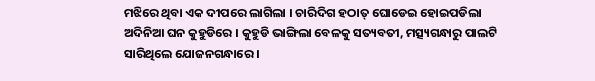ମଝିରେ ଥିବା ଏକ ଦୀପରେ ଲାଗିଲା । ଚାରିଦିଗ ହଠାତ୍ ଘୋଡେଇ ହୋଇପଡିଲା ଅଦିନିଆ ଘନ କୁହୁଡିରେ । କୁହୁଡି ଭାଙ୍ଗିଲା ବେଳକୁ ସତ୍ୟବତୀ, ମତ୍ସ୍ୟଗନ୍ଧାରୁ ପାଲଟି ସାରିଥିଲେ ଯୋଜନଗନ୍ଧାରେ ।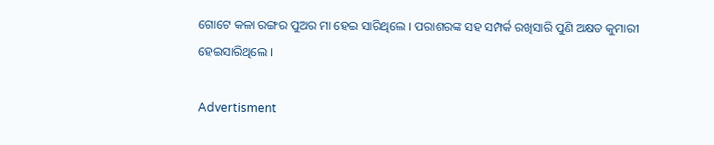ଗୋଟେ କଳା ରଙ୍ଗର ପୁଅର ମା ହେଇ ସାରିଥିଲେ । ପରାଶରଙ୍କ ସହ ସମ୍ପର୍କ ରଖିସାରି ପୁଣି ଅକ୍ଷତ କୁମାରୀ ହେଇସାରିଥିଲେ ।

Advertisment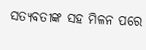ସତ୍ୟବତୀଙ୍କ ସହ ମିଳନ ପରେ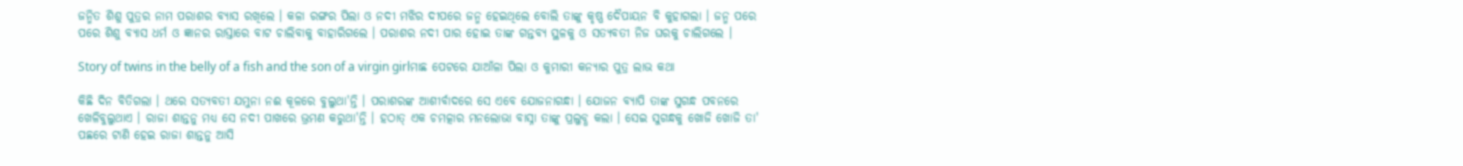ଜନ୍ମିତ ଶିଶୁ ପୁତ୍ରର ନାମ ପରାଶର ବ୍ୟାସ ରଖିଲେ । କଳା ରଙ୍ଗର ପିଲା ଓ ନଦୀ ମଝିର ଦୀପରେ ଜନ୍ମ ହେଇଥିଲେ ବୋଲି ତାଙ୍କୁ କୃଷ୍ଣ ଦୈପାୟନ ବି କୁହାଗଲା । ଜନ୍ମ ପରେ ପରେ ଶିଶୁ ବ୍ୟାସ ଧର୍ମ ଓ ଜ୍ଞାନର ରାସ୍ତାରେ ବାଟ ଚାଲିବାକୁ ବାହାରିଗଲେ । ପରାଶର ନଦୀ ପାର ହୋଇ ତାଙ୍କ ଗନ୍ତବ୍ୟ ସ୍ଥଳକୁ ଓ ସତ୍ୟବତୀ ନିଜ ଘରକୁ ଚାଲିଗଲେ ।

Story of twins in the belly of a fish and the son of a virgin girlମାଛ ପେଟରେ ଯାଆଁଳା ପିଲା ଓ କୁମାରୀ କନ୍ୟାର ପୁତ୍ର ଲାଭ କଥା

କିଛି ଦିନ ବିତିଗଲା । ଥରେ ସତ୍ୟବତୀ ଯମୁନା ନଈ କୂଳରେ ବୁଲୁଥା'ନ୍ତି । ପରାଶରଙ୍କ ଆଶୀର୍ବାଦରେ ସେ ଏବେ ଯୋଜନାଗନ୍ଧା । ଯୋଜନ ବ୍ୟାପି ତାଙ୍କ ସୁଗନ୍ଧ ପବନରେ ଖେଳିବୁଲୁଥାଏ । ରାଜା ଶାନ୍ତନୁ ମଧ୍ୟ ସେ ନଦୀ ପାଖରେ ଭ୍ରମଣ କରୁଥା'ନ୍ତି । ହଠାତ୍ ଏକ ଚମତ୍କାର ମନଲୋଭା ବାସ୍ନା ତାଙ୍କୁ ପ୍ରଲୁବ୍ଧ କଲା । ସେଇ ସୁଗନ୍ଧକୁ ଖୋଜି ଖୋଜି ତା' ପଛରେ ଟାଣି ହେଇ ରାଜା ଶାନ୍ତନୁ ଆସି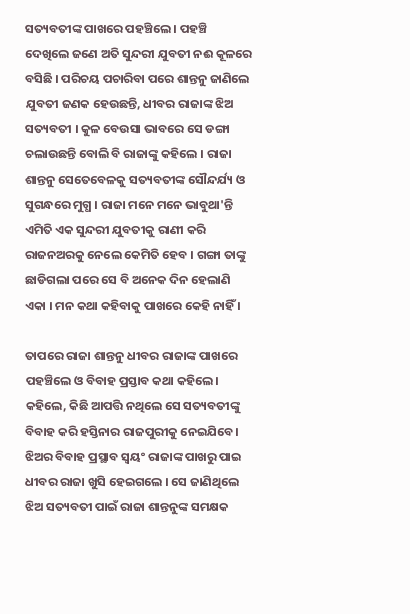ସତ୍ୟବତୀଙ୍କ ପାଖରେ ପହଞ୍ଚିଲେ । ପହଞ୍ଚି ଦେଖିଲେ ଜଣେ ଅତି ସୁନ୍ଦରୀ ଯୁବତୀ ନଈ କୂଳରେ ବସିଛି । ପରିଚୟ ପଚାରିବା ପରେ ଶାନ୍ତନୁ ଜାଣିଲେ ଯୁବତୀ ଜଣକ ହେଉଛନ୍ତି, ଧୀବର ରାଜାଙ୍କ ଝିଅ ସତ୍ୟବତୀ । କୁଳ ବେଉସା ଭାବରେ ସେ ଡଙ୍ଗା ଚଲାଉଛନ୍ତି ବୋଲି ବି ରାଜାଙ୍କୁ କହିଲେ । ରାଜା ଶାନ୍ତନୁ ସେତେବେଳକୁ ସତ୍ୟବତୀଙ୍କ ସୌନ୍ଦର୍ଯ୍ୟ ଓ ସୁଗନ୍ଧରେ ମୁଗ୍ଧ । ରାଜା ମନେ ମନେ ଭାବୁଥା'ନ୍ତି ଏମିତି ଏକ ସୁନ୍ଦରୀ ଯୁବତୀକୁ ରାଣୀ କରି ରାଜନଅରକୁ ନେଲେ କେମିତି ହେବ । ଗଙ୍ଗା ତାଙ୍କୁ ଛାଡିଗଲା ପରେ ସେ ବି ଅନେକ ଦିନ ହେଲାଣି ଏକା । ମନ କଥା କହିବାକୁ ପାଖରେ କେହି ନାହିଁ ।

ତାପରେ ରାଜା ଶାନ୍ତନୁ ଧୀବର ରାଜାଙ୍କ ପାଖରେ ପହଞ୍ଚିଲେ ଓ ବିବାହ ପ୍ରସ୍ତାବ କଥା କହିଲେ। କହିଲେ, କିଛି ଆପତ୍ତି ନଥିଲେ ସେ ସତ୍ୟବତୀଙ୍କୁ ବିବାହ କରି ହସ୍ତିନାର ରାଜପୁରୀକୁ ନେଇଯିବେ। ଝିଅର ବିବାହ ପ୍ରସ୍ଥାବ ସ୍ୱୟଂ ରାଜାଙ୍କ ପାଖରୁ ପାଇ ଧୀବର ରାଜା ଖୁସି ହେଇଗଲେ । ସେ ଜାଣିଥିଲେ ଝିଅ ସତ୍ୟବତୀ ପାଇଁ ରାଜା ଶାନ୍ତନୁଙ୍କ ସମକ୍ଷକ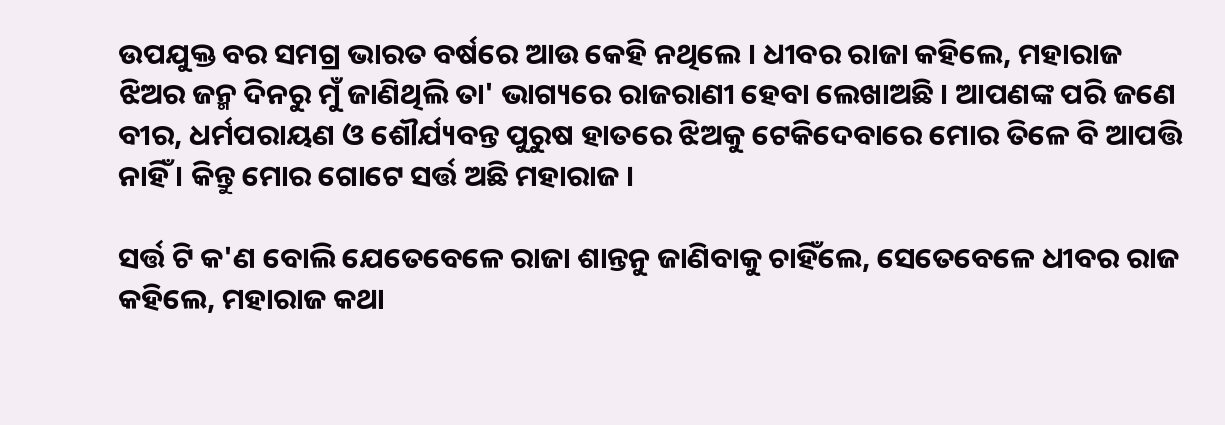ଉପଯୁକ୍ତ ବର ସମଗ୍ର ଭାରତ ବର୍ଷରେ ଆଉ କେହି ନଥିଲେ । ଧୀବର ରାଜା କହିଲେ, ମହାରାଜ ଝିଅର ଜନ୍ମ ଦିନରୁ ମୁଁ ଜାଣିଥିଲି ତା' ଭାଗ୍ୟରେ ରାଜରାଣୀ ହେବା ଲେଖାଅଛି । ଆପଣଙ୍କ ପରି ଜଣେ ବୀର, ଧର୍ମପରାୟଣ ଓ ଶୌର୍ଯ୍ୟବନ୍ତ ପୁରୁଷ ହାତରେ ଝିଅକୁ ଟେକିଦେବାରେ ମୋର ତିଳେ ବି ଆପତ୍ତି ନାହିଁ । କିନ୍ତୁ ମୋର ଗୋଟେ ସର୍ତ୍ତ ଅଛି ମହାରାଜ ।

ସର୍ତ୍ତ ଟି କ'ଣ ବୋଲି ଯେତେବେଳେ ରାଜା ଶାନ୍ତନୁ ଜାଣିବାକୁ ଚାହିଁଲେ, ସେତେବେଳେ ଧୀବର ରାଜ କହିଲେ, ମହାରାଜ କଥା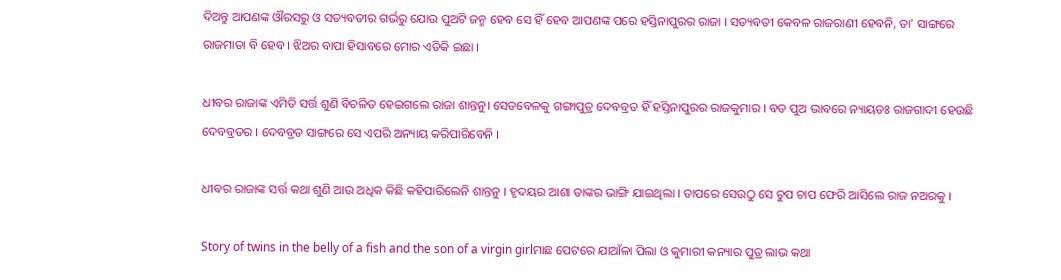ଦିଅନ୍ତୁ ଆପଣଙ୍କ ଔରସରୁ ଓ ସତ୍ୟବତୀର ଗର୍ଭରୁ ଯୋଉ ପୁଅଟି ଜନ୍ମ ହେବ ସେ ହିଁ ହେବ ଆପଣଙ୍କ ପରେ ହସ୍ତିନାପୁରର ରାଜା । ସତ୍ୟବତୀ କେବଳ ରାଜରାଣୀ ହେବନି, ତା' ସାଙ୍ଗରେ ରାଜମାତା ବି ହେବ । ଝିଅର ବାପା ହିସାବରେ ମୋର ଏତିକି ଇଛା ।

ଧୀବର ରାଜାଙ୍କ ଏମିତି ସର୍ତ୍ତ ଶୁଣି ବିଚଳିତ ହେଇଗଲେ ରାଜା ଶାନ୍ତନୁ। ସେତବେଳକୁ ଗଙ୍ଗାପୁତ୍ର ଦେବବ୍ରତ ହିଁ ହସ୍ତିନାପୁରର ରାଜକୁମାର । ବଡ ପୁଅ ଭାବରେ ନ୍ୟାୟତଃ ରାଜଗାଦୀ ହେଉଛି ଦେବବ୍ରତର । ଦେବବ୍ରତ ସାଙ୍ଗରେ ସେ ଏପରି ଅନ୍ୟାୟ କରିପାରିବେନି ।

ଧୀବର ରାଜାଙ୍କ ସର୍ତ୍ତ କଥା ଶୁଣି ଆଉ ଅଧିକ କିଛି କହିପାରିଲେନି ଶାନ୍ତନୁ । ହୃଦୟର ଆଶା ତାଙ୍କର ଭାଙ୍ଗି ଯାଇଥିଲା । ତାପରେ ସେଉଠୁ ସେ ଚୁପ ଚାପ ଫେରି ଆସିଲେ ରାଜ ନଅରକୁ ।

Story of twins in the belly of a fish and the son of a virgin girlମାଛ ପେଟରେ ଯାଆଁଳା ପିଲା ଓ କୁମାରୀ କନ୍ୟାର ପୁତ୍ର ଲାଭ କଥା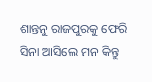ଶାନ୍ତନୁ ରାଜପୁରକୁ ଫେରି ସିନା ଆସିଲେ ମନ କିନ୍ତୁ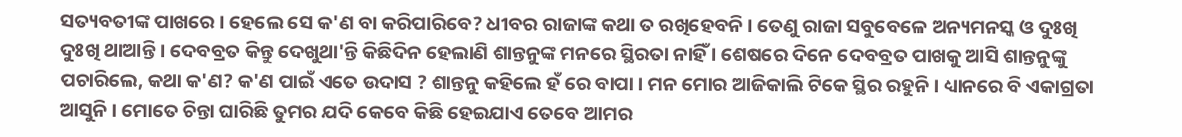ସତ୍ୟବତୀଙ୍କ ପାଖରେ । ହେଲେ ସେ କ'ଣ ବା କରିପାରିବେ? ଧୀବର ରାଜାଙ୍କ କଥା ତ ରଖିହେବନି । ତେଣୁ ରାଜା ସବୁବେଳେ ଅନ୍ୟମନସ୍କ ଓ ଦୁଃଖି ଦୁଃଖି ଥାଆନ୍ତି । ଦେବବ୍ରତ କିନ୍ତୁ ଦେଖୁଥା'ନ୍ତି କିଛିଦିନ ହେଲାଣି ଶାନ୍ତନୁଙ୍କ ମନରେ ସ୍ଥିରତା ନାହିଁ । ଶେଷରେ ଦିନେ ଦେବବ୍ରତ ପାଖକୁ ଆସି ଶାନ୍ତନୁଙ୍କୁ ପଚାରିଲେ, କଥା କ'ଣ? କ'ଣ ପାଇଁ ଏତେ ଉଦାସ ? ଶାନ୍ତନୁ କହିଲେ ହଁ ରେ ବାପା । ମନ ମୋର ଆଜିକାଲି ଟିକେ ସ୍ଥିର ରହୁନି । ଧ୍ୟାନରେ ବି ଏକାଗ୍ରତା ଆସୁନି । ମୋତେ ଚିନ୍ତା ଘାରିଛି ତୁମର ଯଦି କେବେ କିଛି ହେଇଯାଏ ତେବେ ଆମର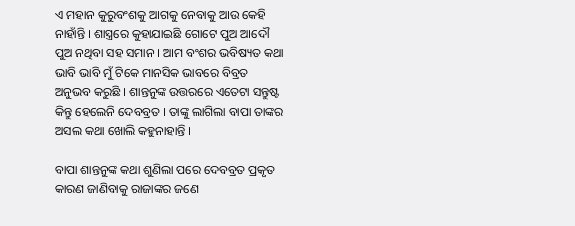ଏ ମହାନ କୁରୁବଂଶକୁ ଆଗକୁ ନେବାକୁ ଆଉ କେହି ନାହାଁନ୍ତି । ଶାସ୍ତ୍ରରେ କୁହାଯାଇଛି ଗୋଟେ ପୁଅ ଆଦୌ ପୁଅ ନଥିବା ସହ ସମାନ । ଆମ ବଂଶର ଭବିଷ୍ୟତ କଥା ଭାବି ଭାବି ମୁଁ ଟିକେ ମାନସିକ ଭାବରେ ବିବ୍ରତ ଅନୁଭବ କରୁଛି । ଶାନ୍ତନୁଙ୍କ ଉତ୍ତରରେ ଏତେଟା ସନ୍ତୁଷ୍ଟ କିନ୍ତୁ ହେଲେନି ଦେବବ୍ରତ । ତାଙ୍କୁ ଲାଗିଲା ବାପା ତାଙ୍କର ଅସଲ କଥା ଖୋଲି କହୁନାହାନ୍ତି ।

ବାପା ଶାନ୍ତନୁଙ୍କ କଥା ଶୁଣିଲା ପରେ ଦେବବ୍ରତ ପ୍ରକୃତ କାରଣ ଜାଣିବାକୁ ରାଜାଙ୍କର ଜଣେ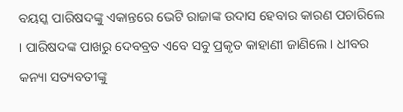ବୟସ୍କ ପାରିଷଦଙ୍କୁ ଏକାନ୍ତରେ ଭେଟି ରାଜାଙ୍କ ଉଦାସ ହେବାର କାରଣ ପଚାରିଲେ । ପାରିଷଦଙ୍କ ପାଖରୁ ଦେବବ୍ରତ ଏବେ ସବୁ ପ୍ରକୃତ କାହାଣୀ ଜାଣିଲେ । ଧୀବର କନ୍ୟା ସତ୍ୟବତୀଙ୍କୁ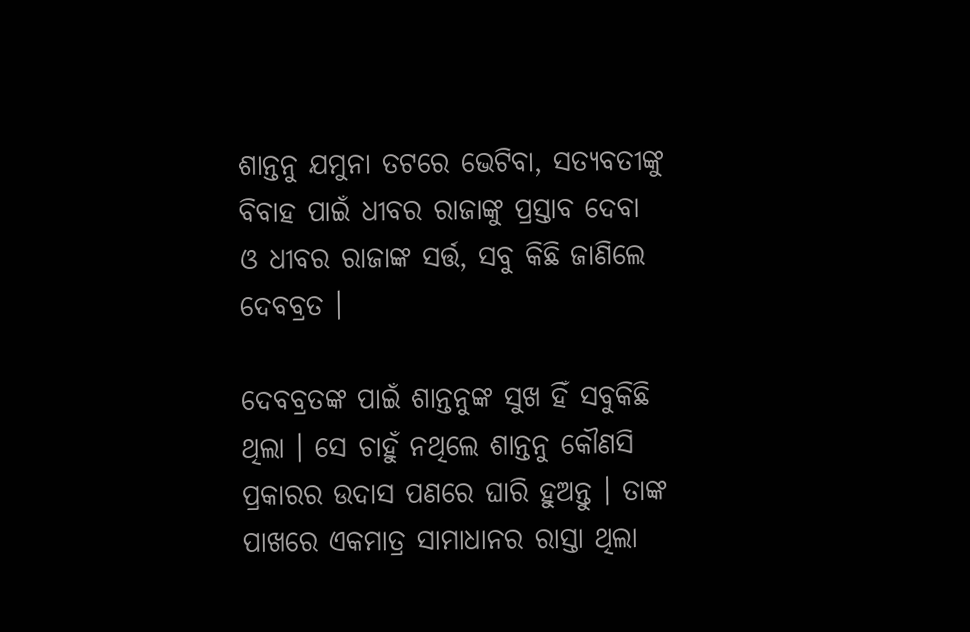ଶାନ୍ତନୁ ଯମୁନା ତଟରେ ଭେଟିବା, ସତ୍ୟବତୀଙ୍କୁ ବିବାହ ପାଇଁ ଧୀବର ରାଜାଙ୍କୁ ପ୍ରସ୍ତାବ ଦେବା ଓ ଧୀବର ରାଜାଙ୍କ ସର୍ତ୍ତ, ସବୁ କିଛି ଜାଣିଲେ ଦେବବ୍ରତ ।

ଦେବବ୍ରତଙ୍କ ପାଇଁ ଶାନ୍ତନୁଙ୍କ ସୁଖ ହିଁ ସବୁକିଛି ଥିଲା । ସେ ଚାହୁଁ ନଥିଲେ ଶାନ୍ତନୁ କୌଣସି ପ୍ରକାରର ଉଦାସ ପଣରେ ଘାରି ହୁଅନ୍ତୁ । ତାଙ୍କ ପାଖରେ ଏକମାତ୍ର ସାମାଧାନର ରାସ୍ତା ଥିଲା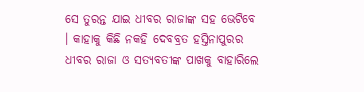ସେ ତୁରନ୍ତ ଯାଇ ଧୀବର ରାଜାଙ୍କ ସହ ଭେଟିବେ । କାହାକୁ କିଛି ନକହି ଦେବବ୍ରତ ହସ୍ତିନାପୁରର ଧୀବର ରାଜା ଓ ସତ୍ୟବତୀଙ୍କ ପାଖକୁ ବାହାରିଲେ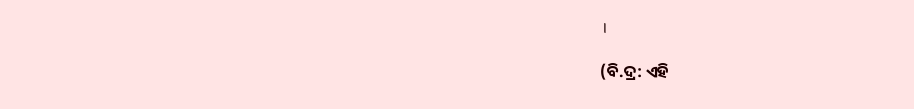।

(ବି.ଦ୍ର: ଏହି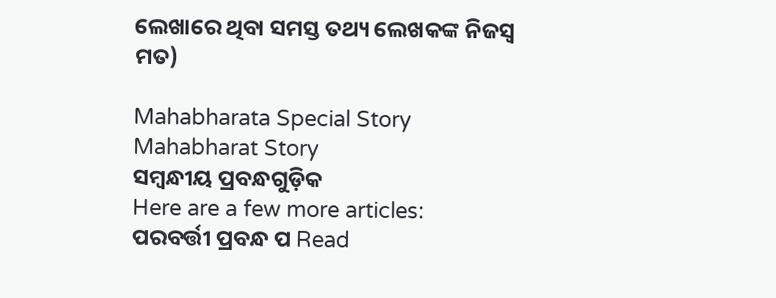ଲେଖାରେ ଥିବା ସମସ୍ତ ତଥ୍ୟ ଲେଖକଙ୍କ ନିଜସ୍ୱ ମତ)

Mahabharata Special Story Mahabharat Story
ସମ୍ବନ୍ଧୀୟ ପ୍ରବନ୍ଧଗୁଡ଼ିକ
Here are a few more articles:
ପରବର୍ତ୍ତୀ ପ୍ରବନ୍ଧ ପ Read